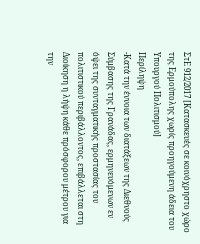ΣτΕ 912/2017 [Κατασκευές σε κοινόχρηστο χώρο της Ερμούπολης χωρίς προηγούμενη άδεια του Υπουργού Πολιτισμού]
Περίληψη
-Κατά την έννοια των διατάξεων της Διεθνούς Σύμβασης της Γρανάδας, ερμηνευόμενων εν όψει της συνταγματικής προστασίας του πολιτιστικού περιβάλλοντος, επιβάλλεται στη Διοίκηση η λήψη κάθε πρόσφορου μέτρου για την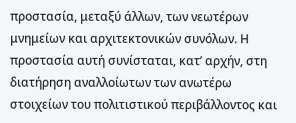προστασία, μεταξύ άλλων, των νεωτέρων μνημείων και αρχιτεκτονικών συνόλων. Η προστασία αυτή συνίσταται, κατ’ αρχήν, στη διατήρηση αναλλοίωτων των ανωτέρω στοιχείων του πολιτιστικού περιβάλλοντος και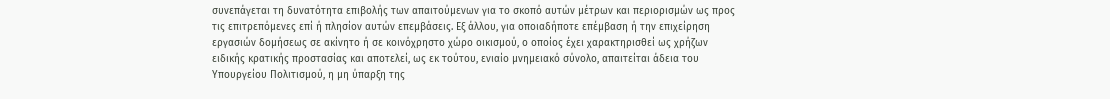συνεπάγεται τη δυνατότητα επιβολής των απαιτούμενων για το σκοπό αυτών μέτρων και περιορισμών ως προς τις επιτρεπόμενες επί ή πλησίον αυτών επεμβάσεις. Εξ άλλου, για οποιαδήποτε επέμβαση ή την επιχείρηση εργασιών δομήσεως σε ακίνητο ή σε κοινόχρηστο χώρο οικισμού, ο οποίος έχει χαρακτηρισθεί ως χρήζων ειδικής κρατικής προστασίας και αποτελεί, ως εκ τούτου, ενιαίο μνημειακό σύνολο, απαιτείται άδεια του Υπουργείου Πολιτισμού, η μη ύπαρξη της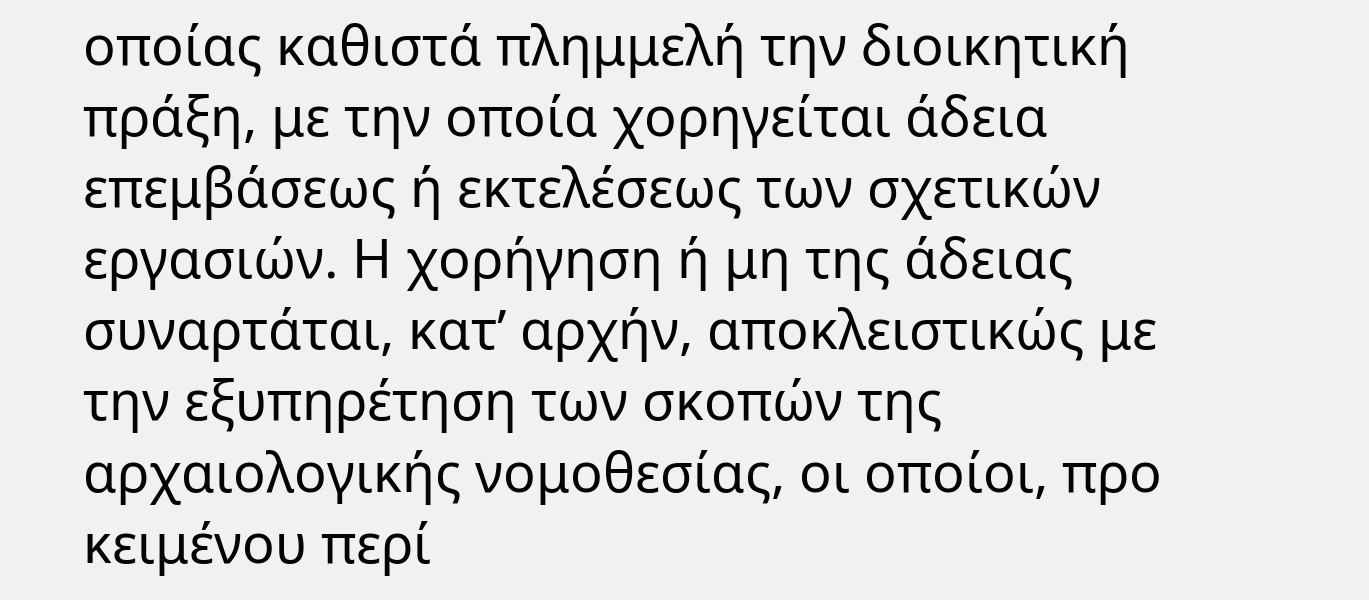οποίας καθιστά πλημμελή την διοικητική πράξη, με την οποία χορηγείται άδεια επεμβάσεως ή εκτελέσεως των σχετικών εργασιών. Η χορήγηση ή μη της άδειας συναρτάται, κατ’ αρχήν, αποκλειστικώς με την εξυπηρέτηση των σκοπών της αρχαιολογικής νομοθεσίας, οι οποίοι, προ κειμένου περί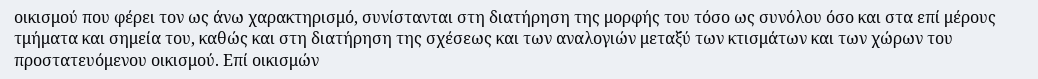οικισμού που φέρει τον ως άνω χαρακτηρισμό, συνίστανται στη διατήρηση της μορφής του τόσο ως συνόλου όσο και στα επί μέρους τμήματα και σημεία του, καθώς και στη διατήρηση της σχέσεως και των αναλογιών μεταξύ των κτισμάτων και των χώρων του προστατευόμενου οικισμού. Επί οικισμών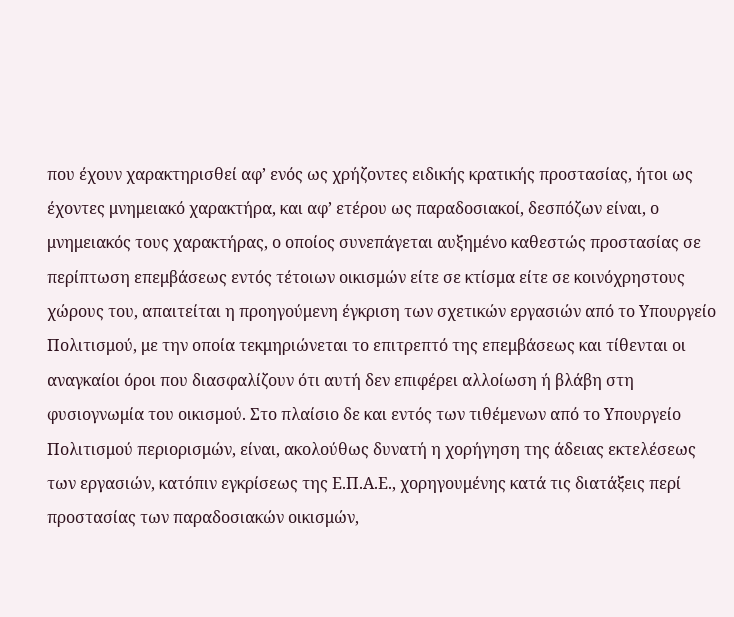που έχουν χαρακτηρισθεί αφ’ ενός ως χρήζοντες ειδικής κρατικής προστασίας, ήτοι ως έχοντες μνημειακό χαρακτήρα, και αφ’ ετέρου ως παραδοσιακοί, δεσπόζων είναι, ο μνημειακός τους χαρακτήρας, ο οποίος συνεπάγεται αυξημένο καθεστώς προστασίας σε περίπτωση επεμβάσεως εντός τέτοιων οικισμών είτε σε κτίσμα είτε σε κοινόχρηστους χώρους του, απαιτείται η προηγούμενη έγκριση των σχετικών εργασιών από το Υπουργείο Πολιτισμού, με την οποία τεκμηριώνεται το επιτρεπτό της επεμβάσεως και τίθενται οι αναγκαίοι όροι που διασφαλίζουν ότι αυτή δεν επιφέρει αλλοίωση ή βλάβη στη φυσιογνωμία του οικισμού. Στο πλαίσιο δε και εντός των τιθέμενων από το Υπουργείο Πολιτισμού περιορισμών, είναι, ακολούθως δυνατή η χορήγηση της άδειας εκτελέσεως των εργασιών, κατόπιν εγκρίσεως της Ε.Π.Α.Ε., χορηγουμένης κατά τις διατάξεις περί προστασίας των παραδοσιακών οικισμών,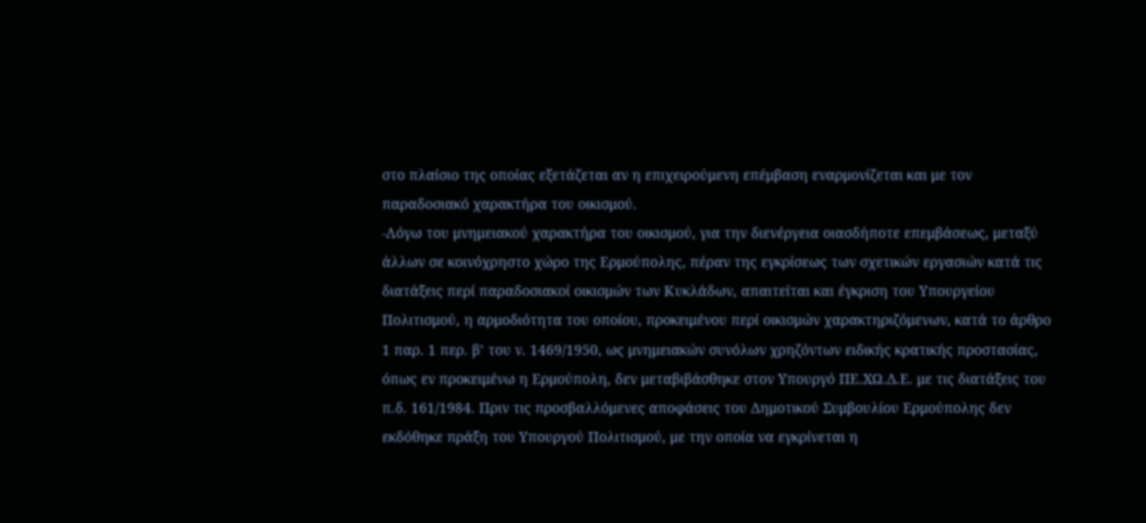στο πλαίσιο της οποίας εξετάζεται αν η επιχειρούμενη επέμβαση εναρμονίζεται και με τον παραδοσιακό χαρακτήρα του οικισμού.
-Λόγω του μνημειακού χαρακτήρα του οικισμού, για την διενέργεια οιασδήποτε επεμβάσεως, μεταξύ άλλων σε κοινόχρηστο χώρο της Ερμούπολης, πέραν της εγκρίσεως των σχετικών εργασιών κατά τις διατάξεις περί παραδοσιακοί οικισμών των Κυκλάδων, απαιτείται και έγκριση του Υπουργείου Πολιτισμού, η αρμοδιότητα του οποίου, προκειμένου περί οικισμών χαρακτηριζόμενων, κατά το άρθρο 1 παρ. 1 περ. β’ του ν. 1469/1950, ως μνημειακών συνόλων χρηζόντων ειδικής κρατικής προστασίας, όπως εν προκειμένω η Ερμούπολη, δεν μεταβιβάσθηκε στον Υπουργό ΠΕ.ΧΩ.Δ.Ε. με τις διατάξεις του π.δ. 161/1984. Πριν τις προσβαλλόμενες αποφάσεις του Δημοτικού Συμβουλίου Ερμούπολης δεν εκδόθηκε πράξη του Υπουργού Πολιτισμού, με την οποία να εγκρίνεται η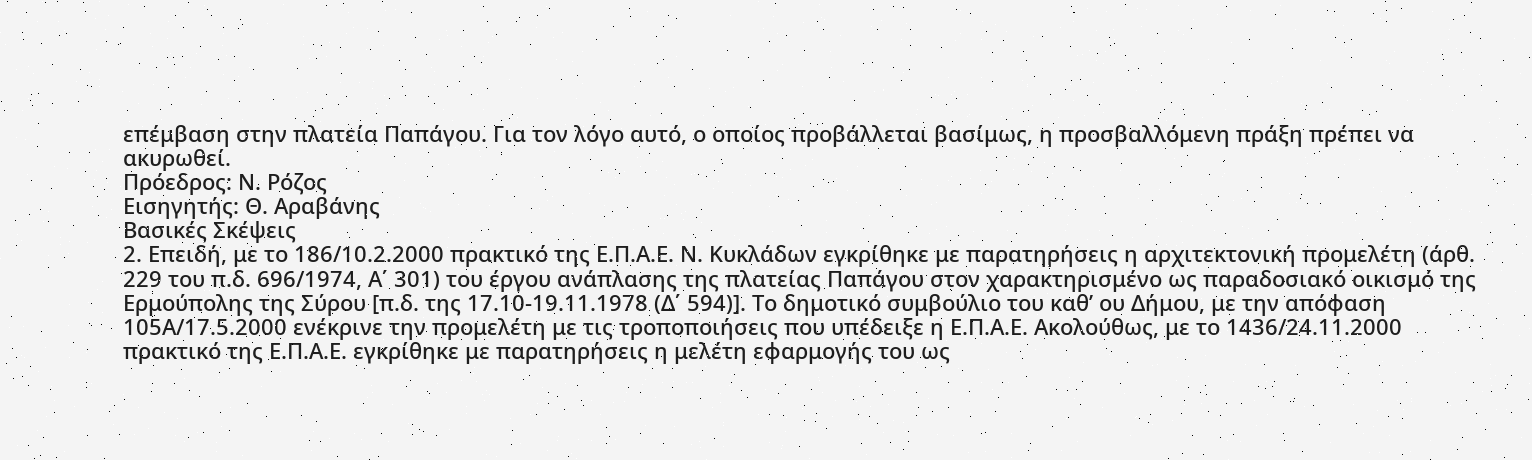επέμβαση στην πλατεία Παπάγου. Για τον λόγο αυτό, ο οποίος προβάλλεται βασίμως, η προσβαλλόμενη πράξη πρέπει να ακυρωθεί.
Πρόεδρος: Ν. Ρόζος
Εισηγητής: Θ. Αραβάνης
Βασικές Σκέψεις
2. Επειδή, με το 186/10.2.2000 πρακτικό της Ε.Π.Α.Ε. Ν. Κυκλάδων εγκρίθηκε με παρατηρήσεις η αρχιτεκτονική προμελέτη (άρθ. 229 του π.δ. 696/1974, Α΄ 301) του έργου ανάπλασης της πλατείας Παπάγου στον χαρακτηρισμένο ως παραδοσιακό οικισμό της Ερμούπολης της Σύρου [π.δ. της 17.10-19.11.1978 (Δ΄ 594)]. Το δημοτικό συμβούλιο του καθ’ ου Δήμου, με την απόφαση 105Α/17.5.2000 ενέκρινε την προμελέτη με τις τροποποιήσεις που υπέδειξε η Ε.Π.Α.Ε. Ακολούθως, με το 1436/24.11.2000 πρακτικό της Ε.Π.Α.Ε. εγκρίθηκε με παρατηρήσεις η μελέτη εφαρμογής του ως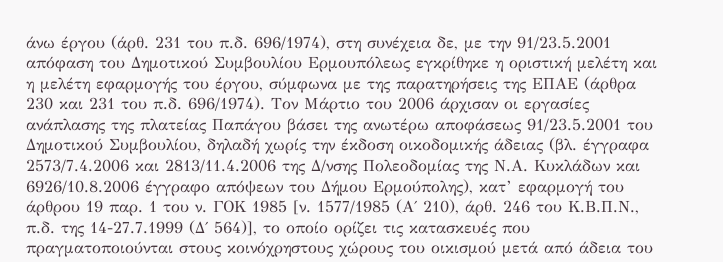άνω έργου (άρθ. 231 του π.δ. 696/1974), στη συνέχεια δε, με την 91/23.5.2001 απόφαση του Δημοτικού Συμβουλίου Ερμουπόλεως εγκρίθηκε η οριστική μελέτη και η μελέτη εφαρμογής του έργου, σύμφωνα με της παρατηρήσεις της ΕΠΑΕ (άρθρα 230 και 231 του π.δ. 696/1974). Τον Μάρτιο του 2006 άρχισαν οι εργασίες ανάπλασης της πλατείας Παπάγου βάσει της ανωτέρω αποφάσεως 91/23.5.2001 του Δημοτικού Συμβουλίου, δηλαδή χωρίς την έκδοση οικοδομικής άδειας (βλ. έγγραφα 2573/7.4.2006 και 2813/11.4.2006 της Δ/νσης Πολεοδομίας της Ν.Α. Κυκλάδων και 6926/10.8.2006 έγγραφο απόψεων του Δήμου Ερμούπολης), κατ’ εφαρμογή του άρθρου 19 παρ. 1 του ν. ΓΟΚ 1985 [ν. 1577/1985 (Α΄ 210), άρθ. 246 του Κ.Β.Π.Ν., π.δ. της 14-27.7.1999 (Δ΄ 564)], το οποίο ορίζει τις κατασκευές που πραγματοποιούνται στους κοινόχρηστους χώρους του οικισμού μετά από άδεια του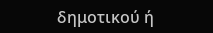δημοτικού ή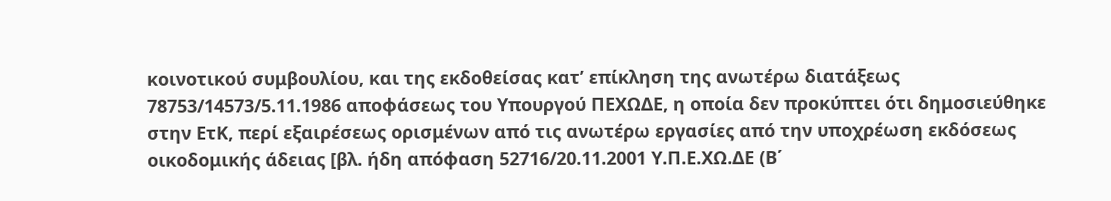κοινοτικού συμβουλίου, και της εκδοθείσας κατ’ επίκληση της ανωτέρω διατάξεως 78753/14573/5.11.1986 αποφάσεως του Υπουργού ΠΕΧΩΔΕ, η οποία δεν προκύπτει ότι δημοσιεύθηκε στην ΕτΚ, περί εξαιρέσεως ορισμένων από τις ανωτέρω εργασίες από την υποχρέωση εκδόσεως οικοδομικής άδειας [βλ. ήδη απόφαση 52716/20.11.2001 Υ.Π.Ε.ΧΩ.ΔΕ (Β΄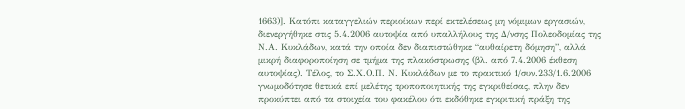1663)]. Κατόπι καταγγελιών περιοίκων περί εκτελέσεως μη νόμιμων εργασιών, διενεργήθηκε στις 5.4.2006 αυτοψία από υπαλλήλους της Δ/νσης Πολεοδομίας της Ν.Α. Κυκλάδων, κατά την οποία δεν διαπιστώθηκε “αυθαίρετη δόμηση”, αλλά μικρή διαφοροποίηση σε τμήμα της πλακόστρωσης (βλ. από 7.4.2006 έκθεση αυτοψίας). Τέλος, το Σ.Χ.Ο.Π. Ν. Κυκλάδων με το πρακτικό 1/συν.233/1.6.2006 γνωμοδότησε θετικά επί μελέτης τροποποιητικής της εγκριθείσας, πλην δεν προκύπτει από τα στοιχεία του φακέλου ότι εκδόθηκε εγκριτική πράξη της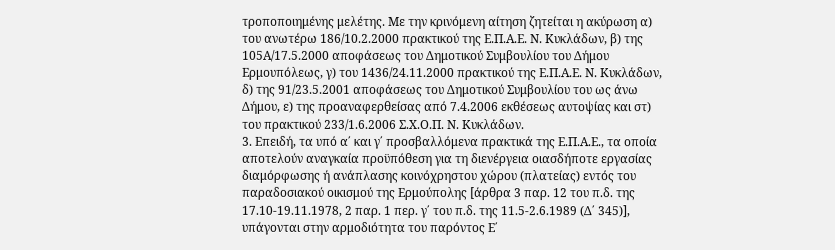τροποποιημένης μελέτης. Με την κρινόμενη αίτηση ζητείται η ακύρωση α) του ανωτέρω 186/10.2.2000 πρακτικού της Ε.Π.Α.Ε. Ν. Κυκλάδων, β) της 105Α/17.5.2000 αποφάσεως του Δημοτικού Συμβουλίου του Δήμου Ερμουπόλεως, γ) του 1436/24.11.2000 πρακτικού της Ε.Π.Α.Ε. Ν. Κυκλάδων, δ) της 91/23.5.2001 αποφάσεως του Δημοτικού Συμβουλίου του ως άνω Δήμου, ε) της προαναφερθείσας από 7.4.2006 εκθέσεως αυτοψίας και στ) του πρακτικού 233/1.6.2006 Σ.Χ.Ο.Π. Ν. Κυκλάδων.
3. Επειδή, τα υπό α΄ και γ΄ προσβαλλόμενα πρακτικά της Ε.Π.Α.Ε., τα οποία αποτελούν αναγκαία προϋπόθεση για τη διενέργεια οιασδήποτε εργασίας διαμόρφωσης ή ανάπλασης κοινόχρηστου χώρου (πλατείας) εντός του παραδοσιακού οικισμού της Ερμούπολης [άρθρα 3 παρ. 12 του π.δ. της 17.10-19.11.1978, 2 παρ. 1 περ. γ΄ του π.δ. της 11.5-2.6.1989 (Δ΄ 345)], υπάγονται στην αρμοδιότητα του παρόντος Ε΄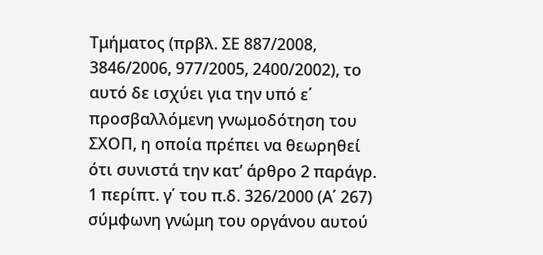Τμήματος (πρβλ. ΣΕ 887/2008, 3846/2006, 977/2005, 2400/2002), το αυτό δε ισχύει για την υπό ε΄ προσβαλλόμενη γνωμοδότηση του ΣΧΟΠ, η οποία πρέπει να θεωρηθεί ότι συνιστά την κατ’ άρθρο 2 παράγρ. 1 περίπτ. γ΄ του π.δ. 326/2000 (Α΄ 267) σύμφωνη γνώμη του οργάνου αυτού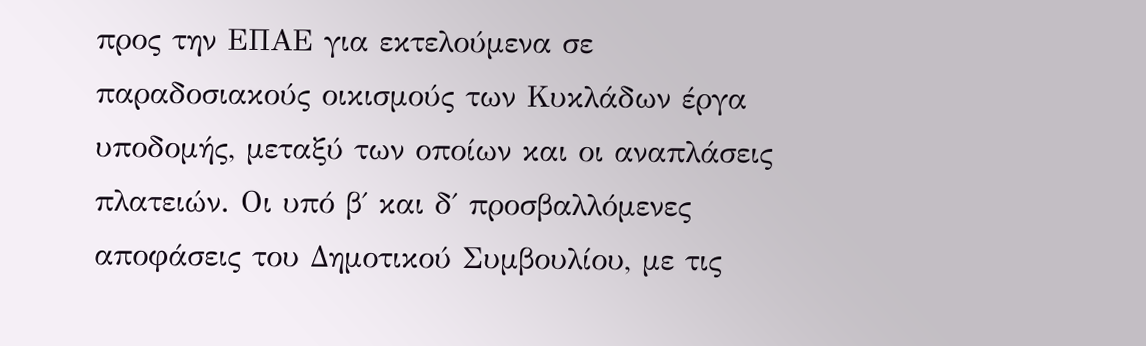προς την ΕΠΑΕ για εκτελούμενα σε παραδοσιακούς οικισμούς των Κυκλάδων έργα υποδομής, μεταξύ των οποίων και οι αναπλάσεις πλατειών. Οι υπό β΄ και δ΄ προσβαλλόμενες αποφάσεις του Δημοτικού Συμβουλίου, με τις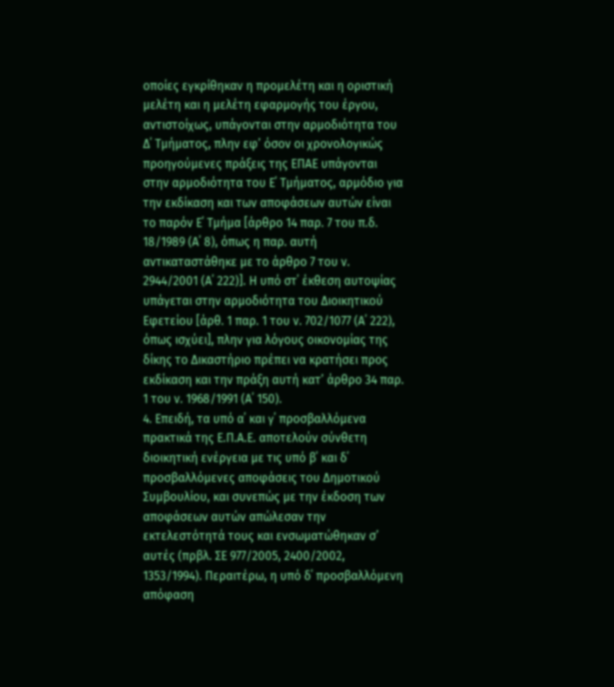οποίες εγκρίθηκαν η προμελέτη και η οριστική μελέτη και η μελέτη εφαρμογής του έργου, αντιστοίχως, υπάγονται στην αρμοδιότητα του Δ΄ Τμήματος, πλην εφ’ όσον οι χρονολογικώς προηγούμενες πράξεις της ΕΠΑΕ υπάγονται στην αρμοδιότητα του Ε΄ Τμήματος, αρμόδιο για την εκδίκαση και των αποφάσεων αυτών είναι το παρόν Ε΄ Τμήμα [άρθρο 14 παρ. 7 του π.δ. 18/1989 (Α΄ 8), όπως η παρ. αυτή αντικαταστάθηκε με το άρθρο 7 του ν. 2944/2001 (Α΄ 222)]. Η υπό στ΄ έκθεση αυτοψίας υπάγεται στην αρμοδιότητα του Διοικητικού Εφετείου [άρθ. 1 παρ. 1 του ν. 702/1077 (Α΄ 222), όπως ισχύει], πλην για λόγους οικονομίας της δίκης το Δικαστήριο πρέπει να κρατήσει προς εκδίκαση και την πράξη αυτή κατ’ άρθρο 34 παρ. 1 του ν. 1968/1991 (Α΄ 150).
4. Επειδή, τα υπό α΄ και γ΄ προσβαλλόμενα πρακτικά της Ε.Π.Α.Ε. αποτελούν σύνθετη διοικητική ενέργεια με τις υπό β΄ και δ΄ προσβαλλόμενες αποφάσεις του Δημοτικού Συμβουλίου, και συνεπώς με την έκδοση των αποφάσεων αυτών απώλεσαν την εκτελεστότητά τους και ενσωματώθηκαν σ’ αυτές (πρβλ. ΣΕ 977/2005, 2400/2002, 1353/1994). Περαιτέρω, η υπό δ΄ προσβαλλόμενη απόφαση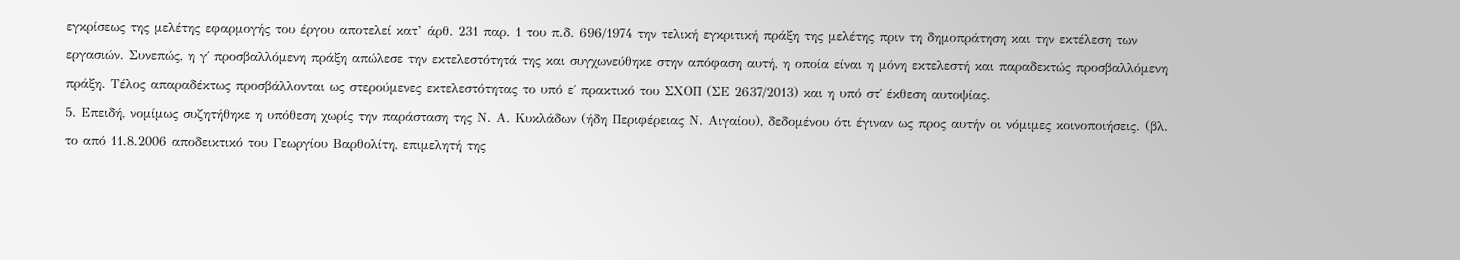εγκρίσεως της μελέτης εφαρμογής του έργου αποτελεί κατ’ άρθ. 231 παρ. 1 του π.δ. 696/1974 την τελική εγκριτική πράξη της μελέτης πριν τη δημοπράτηση και την εκτέλεση των εργασιών. Συνεπώς, η γ΄ προσβαλλόμενη πράξη απώλεσε την εκτελεστότητά της και συγχωνεύθηκε στην απόφαση αυτή, η οποία είναι η μόνη εκτελεστή και παραδεκτώς προσβαλλόμενη πράξη. Τέλος απαραδέκτως προσβάλλονται ως στερούμενες εκτελεστότητας το υπό ε΄ πρακτικό του ΣΧΟΠ (ΣΕ 2637/2013) και η υπό στ΄ έκθεση αυτοψίας.
5. Επειδή, νομίμως συζητήθηκε η υπόθεση χωρίς την παράσταση της Ν. Α. Κυκλάδων (ήδη Περιφέρειας Ν. Αιγαίου), δεδομένου ότι έγιναν ως προς αυτήν οι νόμιμες κοινοποιήσεις. (βλ. το από 11.8.2006 αποδεικτικό του Γεωργίου Βαρθολίτη, επιμελητή της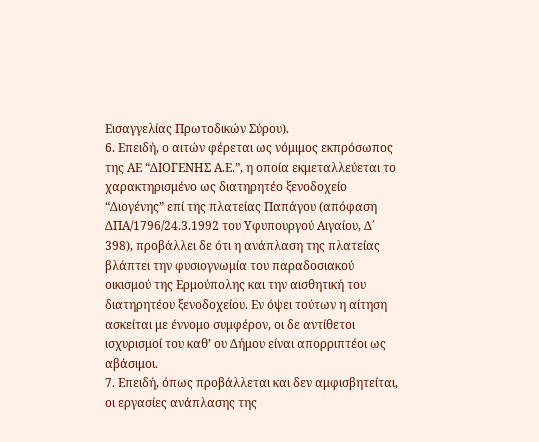Εισαγγελίας Πρωτοδικών Σύρου).
6. Επειδή, ο αιτών φέρεται ως νόμιμος εκπρόσωπος της ΑΕ “ΔΙΟΓΕΝΗΣ Α.Ε.”, η οποία εκμεταλλεύεται το χαρακτηρισμένο ως διατηρητέο ξενοδοχείο “Διογένης” επί της πλατείας Παπάγου (απόφαση ΔΠΑ/1796/24.3.1992 του Υφυπουργού Αιγαίου, Δ΄ 398), προβάλλει δε ότι η ανάπλαση της πλατείας βλάπτει την φυσιογνωμία του παραδοσιακού οικισμού της Ερμούπολης και την αισθητική του διατηρητέου ξενοδοχείου. Εν όψει τούτων η αίτηση ασκείται με έννομο συμφέρον, οι δε αντίθετοι ισχυρισμοί του καθ’ ου Δήμου είναι απορριπτέοι ως αβάσιμοι.
7. Επειδή, όπως προβάλλεται και δεν αμφισβητείται, οι εργασίες ανάπλασης της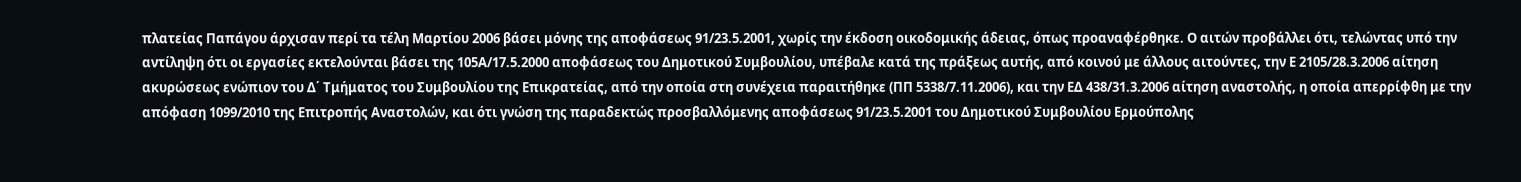πλατείας Παπάγου άρχισαν περί τα τέλη Μαρτίου 2006 βάσει μόνης της αποφάσεως 91/23.5.2001, χωρίς την έκδοση οικοδομικής άδειας, όπως προαναφέρθηκε. Ο αιτών προβάλλει ότι, τελώντας υπό την αντίληψη ότι οι εργασίες εκτελούνται βάσει της 105Α/17.5.2000 αποφάσεως του Δημοτικού Συμβουλίου, υπέβαλε κατά της πράξεως αυτής, από κοινού με άλλους αιτούντες, την Ε 2105/28.3.2006 αίτηση ακυρώσεως ενώπιον του Δ΄ Τμήματος του Συμβουλίου της Επικρατείας, από την οποία στη συνέχεια παραιτήθηκε (ΠΠ 5338/7.11.2006), και την ΕΔ 438/31.3.2006 αίτηση αναστολής, η οποία απερρίφθη με την απόφαση 1099/2010 της Επιτροπής Αναστολών, και ότι γνώση της παραδεκτώς προσβαλλόμενης αποφάσεως 91/23.5.2001 του Δημοτικού Συμβουλίου Ερμούπολης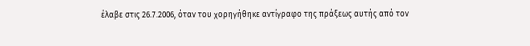έλαβε στις 26.7.2006, όταν του χορηγήθηκε αντίγραφο της πράξεως αυτής από τον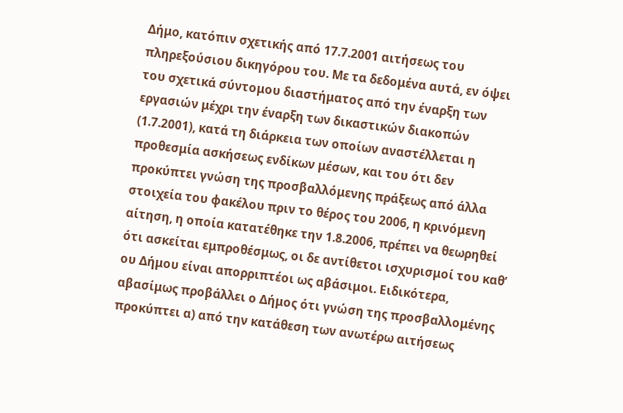Δήμο, κατόπιν σχετικής από 17.7.2001 αιτήσεως του πληρεξούσιου δικηγόρου του. Με τα δεδομένα αυτά, εν όψει του σχετικά σύντομου διαστήματος από την έναρξη των εργασιών μέχρι την έναρξη των δικαστικών διακοπών (1.7.2001), κατά τη διάρκεια των οποίων αναστέλλεται η προθεσμία ασκήσεως ενδίκων μέσων, και του ότι δεν προκύπτει γνώση της προσβαλλόμενης πράξεως από άλλα στοιχεία του φακέλου πριν το θέρος του 2006, η κρινόμενη αίτηση, η οποία κατατέθηκε την 1.8.2006, πρέπει να θεωρηθεί ότι ασκείται εμπροθέσμως, οι δε αντίθετοι ισχυρισμοί του καθ’ ου Δήμου είναι απορριπτέοι ως αβάσιμοι. Ειδικότερα, αβασίμως προβάλλει ο Δήμος ότι γνώση της προσβαλλομένης προκύπτει α) από την κατάθεση των ανωτέρω αιτήσεως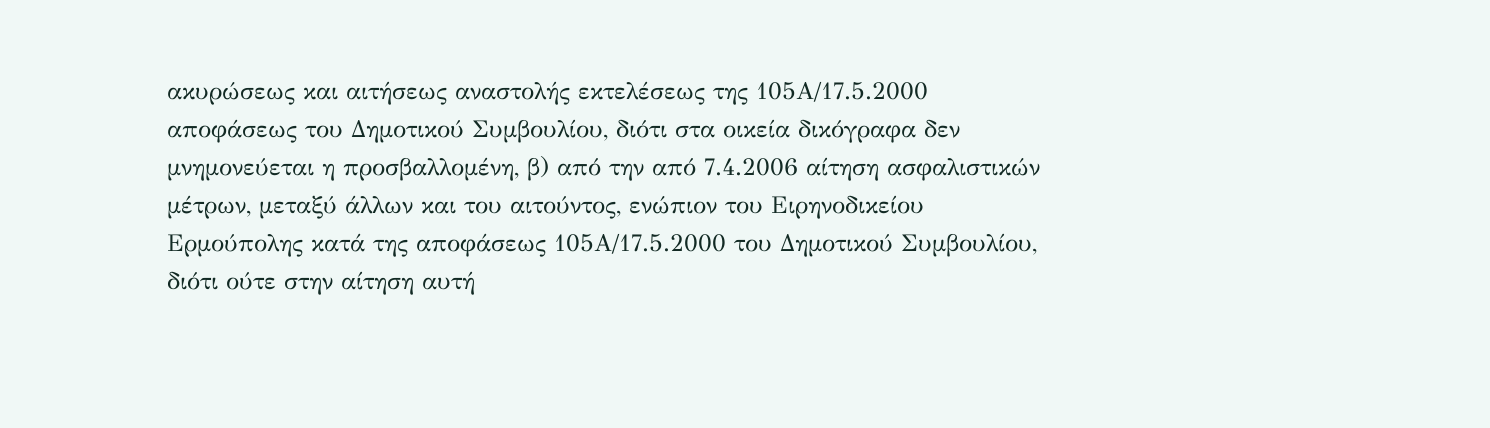ακυρώσεως και αιτήσεως αναστολής εκτελέσεως της 105Α/17.5.2000 αποφάσεως του Δημοτικού Συμβουλίου, διότι στα οικεία δικόγραφα δεν μνημονεύεται η προσβαλλομένη, β) από την από 7.4.2006 αίτηση ασφαλιστικών μέτρων, μεταξύ άλλων και του αιτούντος, ενώπιον του Ειρηνοδικείου Ερμούπολης κατά της αποφάσεως 105Α/17.5.2000 του Δημοτικού Συμβουλίου, διότι ούτε στην αίτηση αυτή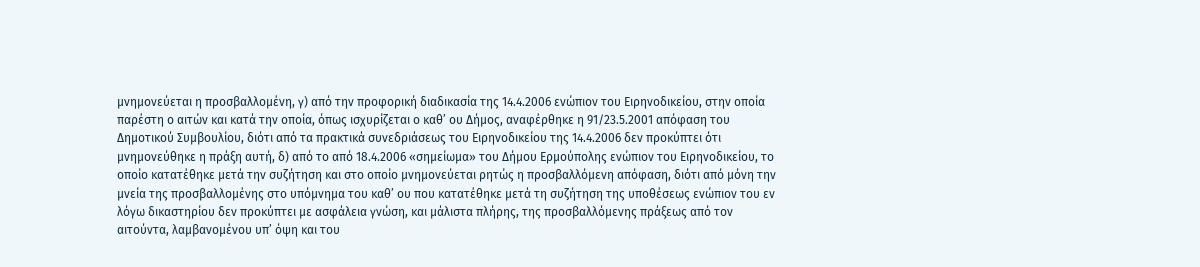μνημονεύεται η προσβαλλομένη, γ) από την προφορική διαδικασία της 14.4.2006 ενώπιον του Ειρηνοδικείου, στην οποία παρέστη ο αιτών και κατά την οποία, όπως ισχυρίζεται ο καθ’ ου Δήμος, αναφέρθηκε η 91/23.5.2001 απόφαση του Δημοτικού Συμβουλίου, διότι από τα πρακτικά συνεδριάσεως του Ειρηνοδικείου της 14.4.2006 δεν προκύπτει ότι μνημονεύθηκε η πράξη αυτή, δ) από το από 18.4.2006 «σημείωμα» του Δήμου Ερμούπολης ενώπιον του Ειρηνοδικείου, το οποίο κατατέθηκε μετά την συζήτηση και στο οποίο μνημονεύεται ρητώς η προσβαλλόμενη απόφαση, διότι από μόνη την μνεία της προσβαλλομένης στο υπόμνημα του καθ’ ου που κατατέθηκε μετά τη συζήτηση της υποθέσεως ενώπιον του εν λόγω δικαστηρίου δεν προκύπτει με ασφάλεια γνώση, και μάλιστα πλήρης, της προσβαλλόμενης πράξεως από τον αιτούντα, λαμβανομένου υπ’ όψη και του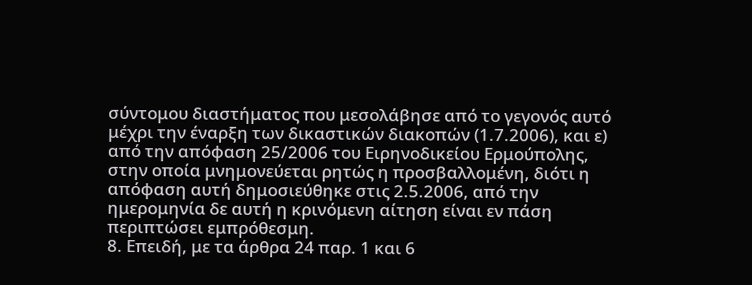σύντομου διαστήματος που μεσολάβησε από το γεγονός αυτό μέχρι την έναρξη των δικαστικών διακοπών (1.7.2006), και ε) από την απόφαση 25/2006 του Ειρηνοδικείου Ερμούπολης, στην οποία μνημονεύεται ρητώς η προσβαλλομένη, διότι η απόφαση αυτή δημοσιεύθηκε στις 2.5.2006, από την ημερομηνία δε αυτή η κρινόμενη αίτηση είναι εν πάση περιπτώσει εμπρόθεσμη.
8. Επειδή, με τα άρθρα 24 παρ. 1 και 6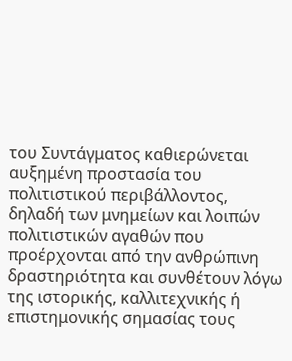του Συντάγματος καθιερώνεται αυξημένη προστασία του πολιτιστικού περιβάλλοντος, δηλαδή των μνημείων και λοιπών πολιτιστικών αγαθών που προέρχονται από την ανθρώπινη δραστηριότητα και συνθέτουν λόγω της ιστορικής, καλλιτεχνικής ή επιστημονικής σημασίας τους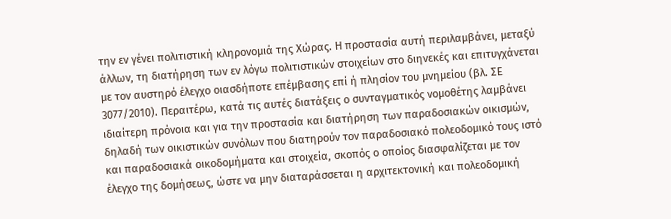την εν γένει πολιτιστική κληρονομιά της Χώρας. Η προστασία αυτή περιλαμβάνει, μεταξύ άλλων, τη διατήρηση των εν λόγω πολιτιστικών στοιχείων στο διηνεκές και επιτυγχάνεται με τον αυστηρό έλεγχο οιασδήποτε επέμβασης επί ή πλησίον του μνημείου (βλ. ΣΕ 3077/2010). Περαιτέρω, κατά τις αυτές διατάξεις ο συνταγματικός νομοθέτης λαμβάνει ιδιαίτερη πρόνοια και για την προστασία και διατήρηση των παραδοσιακών οικισμών, δηλαδή των οικιστικών συνόλων που διατηρούν τον παραδοσιακό πολεοδομικό τους ιστό και παραδοσιακά οικοδομήματα και στοιχεία, σκοπός ο οποίος διασφαλίζεται με τον έλεγχο της δομήσεως, ώστε να μην διαταράσσεται η αρχιτεκτονική και πολεοδομική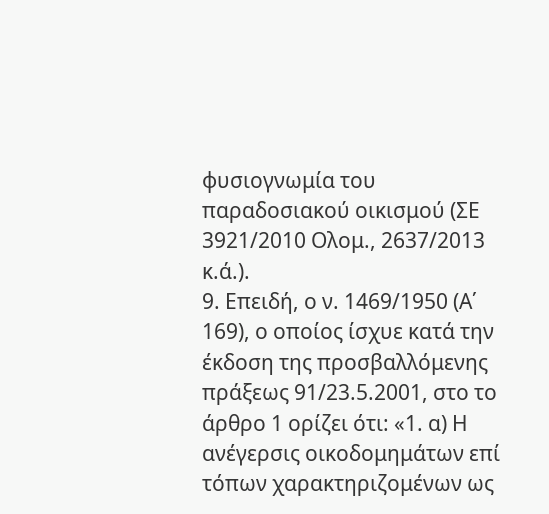φυσιογνωμία του παραδοσιακού οικισμού (ΣΕ 3921/2010 Ολομ., 2637/2013 κ.ά.).
9. Επειδή, ο ν. 1469/1950 (Α΄ 169), ο οποίος ίσχυε κατά την έκδοση της προσβαλλόμενης πράξεως 91/23.5.2001, στο το άρθρο 1 ορίζει ότι: «1. α) Η ανέγερσις οικοδομημάτων επί τόπων χαρακτηριζομένων ως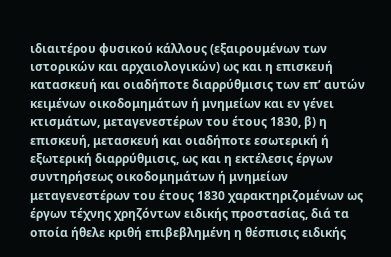ιδιαιτέρου φυσικού κάλλους (εξαιρουμένων των ιστορικών και αρχαιολογικών) ως και η επισκευή κατασκευή και οιαδήποτε διαρρύθμισις των επ’ αυτών κειμένων οικοδομημάτων ή μνημείων και εν γένει κτισμάτων, μεταγενεστέρων του έτους 1830, β) η επισκευή, μετασκευή και οιαδήποτε εσωτερική ή εξωτερική διαρρύθμισις, ως και η εκτέλεσις έργων συντηρήσεως οικοδομημάτων ή μνημείων μεταγενεστέρων του έτους 1830 χαρακτηριζομένων ως έργων τέχνης χρηζόντων ειδικής προστασίας, διά τα οποία ήθελε κριθή επιβεβλημένη η θέσπισις ειδικής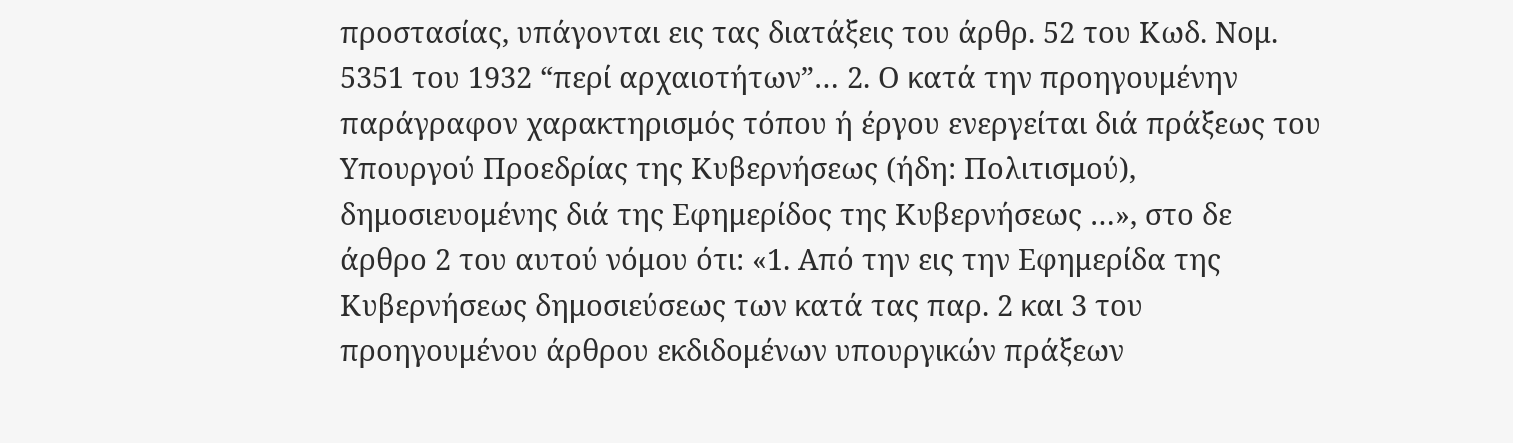προστασίας, υπάγονται εις τας διατάξεις του άρθρ. 52 του Κωδ. Νομ. 5351 του 1932 “περί αρχαιοτήτων”… 2. Ο κατά την προηγουμένην παράγραφον χαρακτηρισμός τόπου ή έργου ενεργείται διά πράξεως του Υπουργού Προεδρίας της Κυβερνήσεως (ήδη: Πολιτισμού), δημοσιευομένης διά της Εφημερίδος της Κυβερνήσεως …», στο δε άρθρο 2 του αυτού νόμου ότι: «1. Από την εις την Εφημερίδα της Κυβερνήσεως δημοσιεύσεως των κατά τας παρ. 2 και 3 του προηγουμένου άρθρου εκδιδομένων υπουργικών πράξεων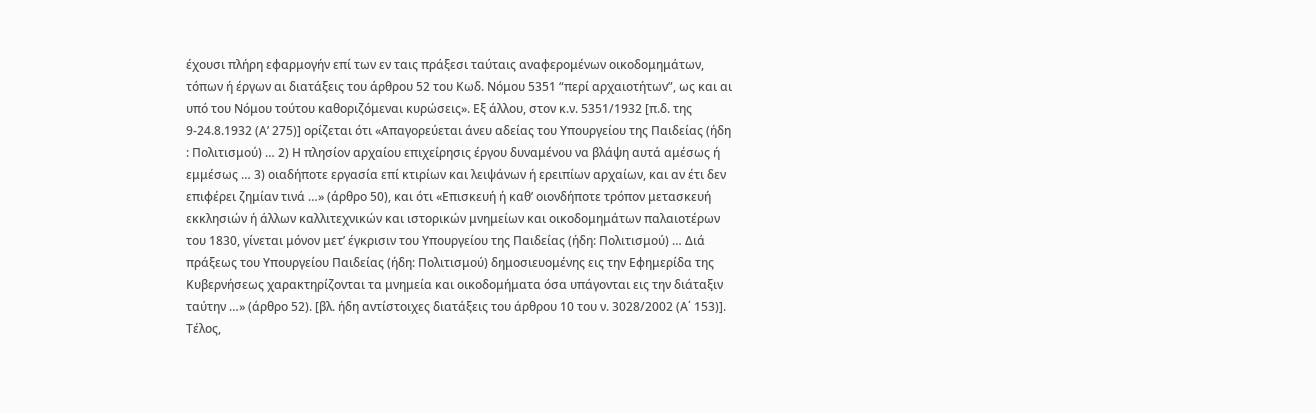έχουσι πλήρη εφαρμογήν επί των εν ταις πράξεσι ταύταις αναφερομένων οικοδομημάτων, τόπων ή έργων αι διατάξεις του άρθρου 52 του Κωδ. Νόμου 5351 “περί αρχαιοτήτων”, ως και αι υπό του Νόμου τούτου καθοριζόμεναι κυρώσεις». Εξ άλλου, στον κ.ν. 5351/1932 [π.δ. της 9-24.8.1932 (Α’ 275)] ορίζεται ότι «Απαγορεύεται άνευ αδείας του Υπουργείου της Παιδείας (ήδη : Πολιτισμού) … 2) Η πλησίον αρχαίου επιχείρησις έργου δυναμένου να βλάψη αυτά αμέσως ή εμμέσως … 3) οιαδήποτε εργασία επί κτιρίων και λειψάνων ή ερειπίων αρχαίων, και αν έτι δεν επιφέρει ζημίαν τινά …» (άρθρο 50), και ότι «Επισκευή ή καθ’ οιονδήποτε τρόπον μετασκευή εκκλησιών ή άλλων καλλιτεχνικών και ιστορικών μνημείων και οικοδομημάτων παλαιοτέρων του 1830, γίνεται μόνον μετ’ έγκρισιν του Υπουργείου της Παιδείας (ήδη: Πολιτισμού) … Διά πράξεως του Υπουργείου Παιδείας (ήδη: Πολιτισμού) δημοσιευομένης εις την Εφημερίδα της Κυβερνήσεως χαρακτηρίζονται τα μνημεία και οικοδομήματα όσα υπάγονται εις την διάταξιν ταύτην …» (άρθρο 52). [βλ. ήδη αντίστοιχες διατάξεις του άρθρου 10 του ν. 3028/2002 (Α΄ 153)]. Τέλος,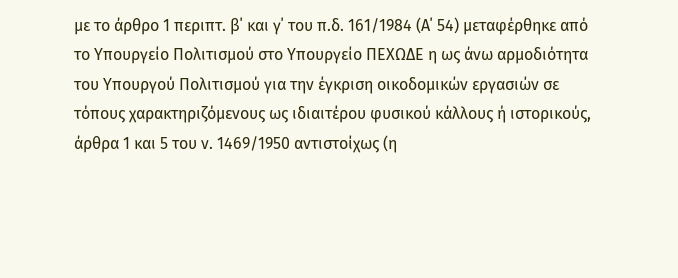με το άρθρο 1 περιπτ. β΄ και γ΄ του π.δ. 161/1984 (Α΄ 54) μεταφέρθηκε από το Υπουργείο Πολιτισμού στο Υπουργείο ΠΕΧΩΔΕ η ως άνω αρμοδιότητα του Υπουργού Πολιτισμού για την έγκριση οικοδομικών εργασιών σε τόπους χαρακτηριζόμενους ως ιδιαιτέρου φυσικού κάλλους ή ιστορικούς, άρθρα 1 και 5 του ν. 1469/1950 αντιστοίχως (η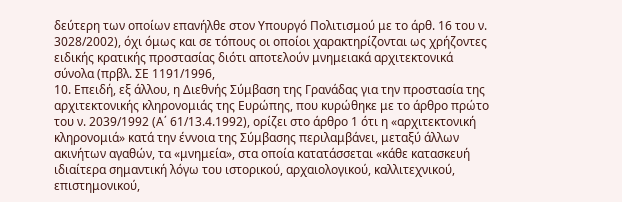δεύτερη των οποίων επανήλθε στον Υπουργό Πολιτισμού με το άρθ. 16 του ν. 3028/2002), όχι όμως και σε τόπους οι οποίοι χαρακτηρίζονται ως χρήζοντες ειδικής κρατικής προστασίας διότι αποτελούν μνημειακά αρχιτεκτονικά σύνολα (πρβλ. ΣΕ 1191/1996,
10. Επειδή, εξ άλλου, η Διεθνής Σύμβαση της Γρανάδας για την προστασία της αρχιτεκτονικής κληρονομιάς της Ευρώπης, που κυρώθηκε με το άρθρο πρώτο του ν. 2039/1992 (Α΄ 61/13.4.1992), ορίζει στο άρθρο 1 ότι η «αρχιτεκτονική κληρονομιά» κατά την έννοια της Σύμβασης περιλαμβάνει, μεταξύ άλλων ακινήτων αγαθών, τα «μνημεία», στα οποία κατατάσσεται «κάθε κατασκευή ιδιαίτερα σημαντική λόγω του ιστορικού, αρχαιολογικού, καλλιτεχνικού, επιστημονικού,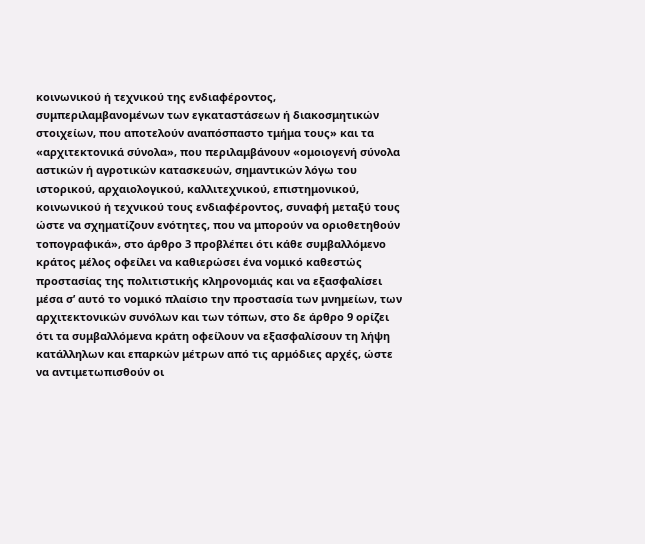κοινωνικού ή τεχνικού της ενδιαφέροντος, συμπεριλαμβανομένων των εγκαταστάσεων ή διακοσμητικών στοιχείων, που αποτελούν αναπόσπαστο τμήμα τους» και τα «αρχιτεκτονικά σύνολα», που περιλαμβάνουν «ομοιογενή σύνολα αστικών ή αγροτικών κατασκευών, σημαντικών λόγω του ιστορικού, αρχαιολογικού, καλλιτεχνικού, επιστημονικού, κοινωνικού ή τεχνικού τους ενδιαφέροντος, συναφή μεταξύ τους ώστε να σχηματίζουν ενότητες, που να μπορούν να οριοθετηθούν τοπογραφικά», στο άρθρο 3 προβλέπει ότι κάθε συμβαλλόμενο κράτος μέλος οφείλει να καθιερώσει ένα νομικό καθεστώς προστασίας της πολιτιστικής κληρονομιάς και να εξασφαλίσει μέσα σ’ αυτό το νομικό πλαίσιο την προστασία των μνημείων, των αρχιτεκτονικών συνόλων και των τόπων, στο δε άρθρο 9 ορίζει ότι τα συμβαλλόμενα κράτη οφείλουν να εξασφαλίσουν τη λήψη κατάλληλων και επαρκών μέτρων από τις αρμόδιες αρχές, ώστε να αντιμετωπισθούν οι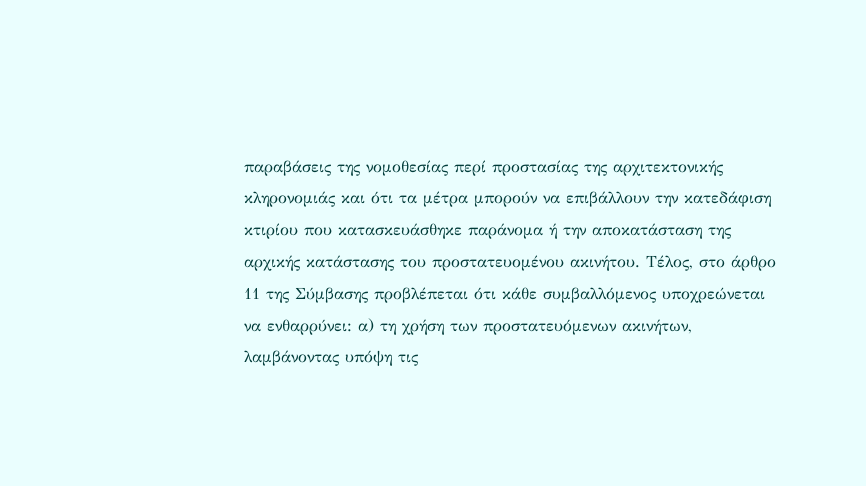παραβάσεις της νομοθεσίας περί προστασίας της αρχιτεκτονικής κληρονομιάς και ότι τα μέτρα μπορούν να επιβάλλουν την κατεδάφιση κτιρίου που κατασκευάσθηκε παράνομα ή την αποκατάσταση της αρχικής κατάστασης του προστατευομένου ακινήτου. Τέλος, στο άρθρο 11 της Σύμβασης προβλέπεται ότι κάθε συμβαλλόμενος υποχρεώνεται να ενθαρρύνει: α) τη χρήση των προστατευόμενων ακινήτων, λαμβάνοντας υπόψη τις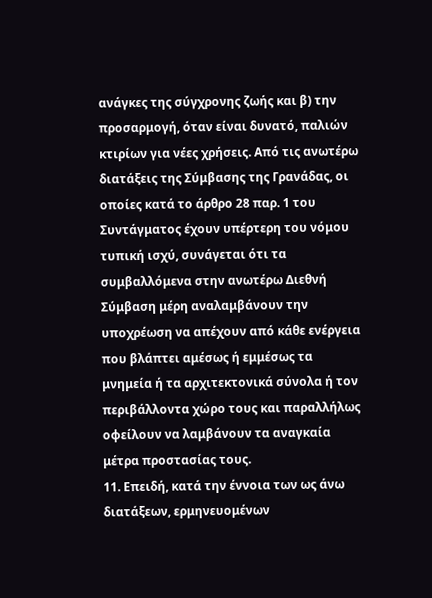ανάγκες της σύγχρονης ζωής και β) την προσαρμογή, όταν είναι δυνατό, παλιών κτιρίων για νέες χρήσεις. Από τις ανωτέρω διατάξεις της Σύμβασης της Γρανάδας, οι οποίες κατά το άρθρο 28 παρ. 1 του Συντάγματος έχουν υπέρτερη του νόμου τυπική ισχύ, συνάγεται ότι τα συμβαλλόμενα στην ανωτέρω Διεθνή Σύμβαση μέρη αναλαμβάνουν την υποχρέωση να απέχουν από κάθε ενέργεια που βλάπτει αμέσως ή εμμέσως τα μνημεία ή τα αρχιτεκτονικά σύνολα ή τον περιβάλλοντα χώρο τους και παραλλήλως οφείλουν να λαμβάνουν τα αναγκαία μέτρα προστασίας τους.
11. Επειδή, κατά την έννοια των ως άνω διατάξεων, ερμηνευομένων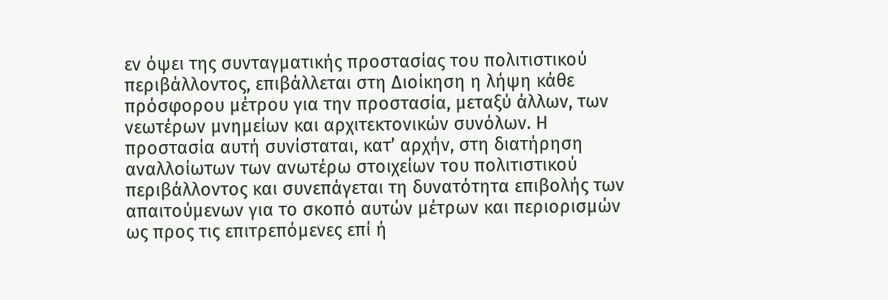εν όψει της συνταγματικής προστασίας του πολιτιστικού περιβάλλοντος, επιβάλλεται στη Διοίκηση η λήψη κάθε πρόσφορου μέτρου για την προστασία, μεταξύ άλλων, των νεωτέρων μνημείων και αρχιτεκτονικών συνόλων. Η προστασία αυτή συνίσταται, κατ’ αρχήν, στη διατήρηση αναλλοίωτων των ανωτέρω στοιχείων του πολιτιστικού περιβάλλοντος και συνεπάγεται τη δυνατότητα επιβολής των απαιτούμενων για το σκοπό αυτών μέτρων και περιορισμών ως προς τις επιτρεπόμενες επί ή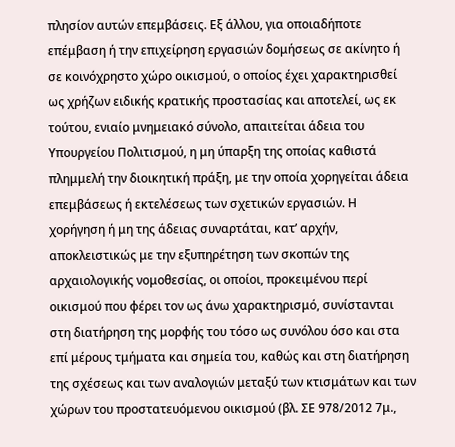πλησίον αυτών επεμβάσεις. Εξ άλλου, για οποιαδήποτε επέμβαση ή την επιχείρηση εργασιών δομήσεως σε ακίνητο ή σε κοινόχρηστο χώρο οικισμού, ο οποίος έχει χαρακτηρισθεί ως χρήζων ειδικής κρατικής προστασίας και αποτελεί, ως εκ τούτου, ενιαίο μνημειακό σύνολο, απαιτείται άδεια του Υπουργείου Πολιτισμού, η μη ύπαρξη της οποίας καθιστά πλημμελή την διοικητική πράξη, με την οποία χορηγείται άδεια επεμβάσεως ή εκτελέσεως των σχετικών εργασιών. Η χορήγηση ή μη της άδειας συναρτάται, κατ’ αρχήν, αποκλειστικώς με την εξυπηρέτηση των σκοπών της αρχαιολογικής νομοθεσίας, οι οποίοι, προκειμένου περί οικισμού που φέρει τον ως άνω χαρακτηρισμό, συνίστανται στη διατήρηση της μορφής του τόσο ως συνόλου όσο και στα επί μέρους τμήματα και σημεία του, καθώς και στη διατήρηση της σχέσεως και των αναλογιών μεταξύ των κτισμάτων και των χώρων του προστατευόμενου οικισμού (βλ. ΣΕ 978/2012 7μ.,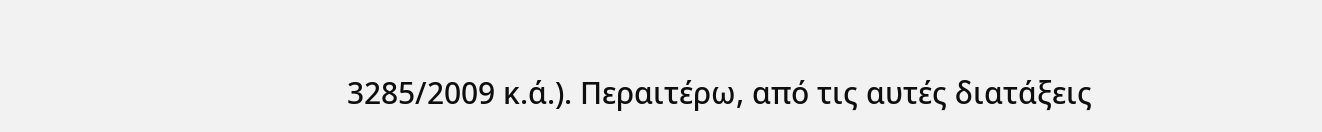3285/2009 κ.ά.). Περαιτέρω, από τις αυτές διατάξεις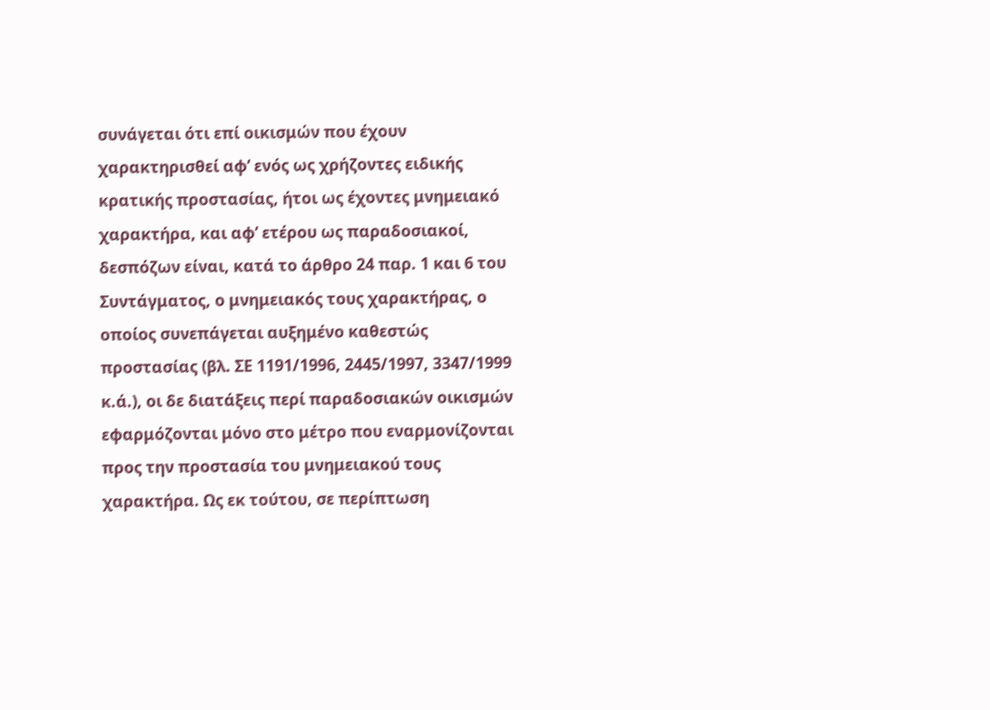συνάγεται ότι επί οικισμών που έχουν χαρακτηρισθεί αφ’ ενός ως χρήζοντες ειδικής κρατικής προστασίας, ήτοι ως έχοντες μνημειακό χαρακτήρα, και αφ’ ετέρου ως παραδοσιακοί, δεσπόζων είναι, κατά το άρθρο 24 παρ. 1 και 6 του Συντάγματος, ο μνημειακός τους χαρακτήρας, ο οποίος συνεπάγεται αυξημένο καθεστώς προστασίας (βλ. ΣΕ 1191/1996, 2445/1997, 3347/1999 κ.ά.), οι δε διατάξεις περί παραδοσιακών οικισμών εφαρμόζονται μόνο στο μέτρο που εναρμονίζονται προς την προστασία του μνημειακού τους χαρακτήρα. Ως εκ τούτου, σε περίπτωση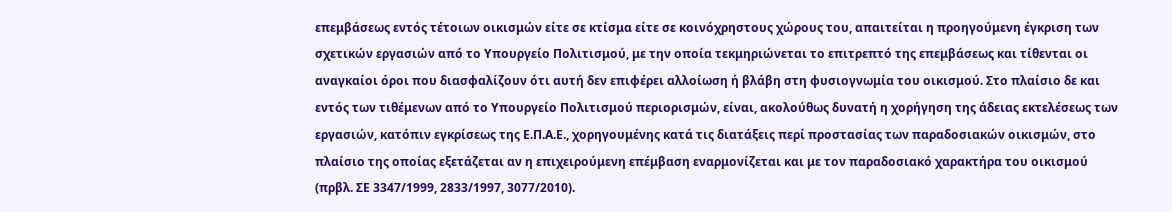επεμβάσεως εντός τέτοιων οικισμών είτε σε κτίσμα είτε σε κοινόχρηστους χώρους του, απαιτείται η προηγούμενη έγκριση των σχετικών εργασιών από το Υπουργείο Πολιτισμού, με την οποία τεκμηριώνεται το επιτρεπτό της επεμβάσεως και τίθενται οι αναγκαίοι όροι που διασφαλίζουν ότι αυτή δεν επιφέρει αλλοίωση ή βλάβη στη φυσιογνωμία του οικισμού. Στο πλαίσιο δε και εντός των τιθέμενων από το Υπουργείο Πολιτισμού περιορισμών, είναι, ακολούθως δυνατή η χορήγηση της άδειας εκτελέσεως των εργασιών, κατόπιν εγκρίσεως της Ε.Π.Α.Ε., χορηγουμένης κατά τις διατάξεις περί προστασίας των παραδοσιακών οικισμών, στο πλαίσιο της οποίας εξετάζεται αν η επιχειρούμενη επέμβαση εναρμονίζεται και με τον παραδοσιακό χαρακτήρα του οικισμού (πρβλ. ΣΕ 3347/1999, 2833/1997, 3077/2010).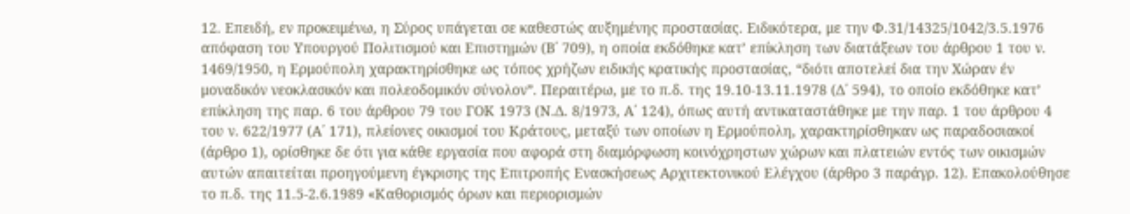12. Επειδή, εν προκειμένω, η Σύρος υπάγεται σε καθεστώς αυξημένης προστασίας. Ειδικότερα, με την Φ.31/14325/1042/3.5.1976 απόφαση του Υπουργού Πολιτισμού και Επιστημών (Β΄ 709), η οποία εκδόθηκε κατ’ επίκληση των διατάξεων του άρθρου 1 του ν. 1469/1950, η Ερμούπολη χαρακτηρίσθηκε ως τόπος χρήζων ειδικής κρατικής προστασίας, “διότι αποτελεί δια την Χώραν έν μοναδικόν νεοκλασικόν και πολεοδομικόν σύνολον”. Περαιτέρω, με το π.δ. της 19.10-13.11.1978 (Δ΄ 594), το οποίο εκδόθηκε κατ’ επίκληση της παρ. 6 του άρθρου 79 του ΓΟΚ 1973 (Ν.Δ. 8/1973, Α΄ 124), όπως αυτή αντικαταστάθηκε με την παρ. 1 του άρθρου 4 του ν. 622/1977 (Α΄ 171), πλείονες οικισμοί του Κράτους, μεταξύ των οποίων η Ερμούπολη, χαρακτηρίσθηκαν ως παραδοσιακοί (άρθρο 1), ορίσθηκε δε ότι για κάθε εργασία που αφορά στη διαμόρφωση κοινόχρηστων χώρων και πλατειών εντός των οικισμών αυτών απαιτείται προηγούμενη έγκρισης της Επιτροπής Ενασκήσεως Αρχιτεκτονικού Ελέγχου (άρθρο 3 παράγρ. 12). Επακολούθησε το π.δ. της 11.5-2.6.1989 «Καθορισμός όρων και περιορισμών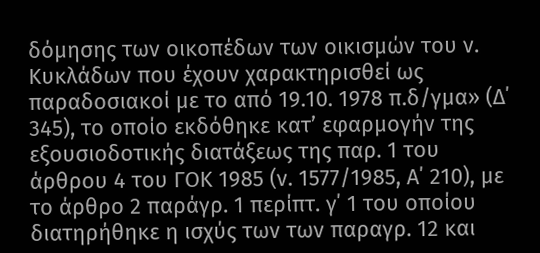δόμησης των οικοπέδων των οικισμών του ν. Κυκλάδων που έχουν χαρακτηρισθεί ως παραδοσιακοί με το από 19.10. 1978 π.δ/γμα» (Δ΄ 345), το οποίο εκδόθηκε κατ’ εφαρμογήν της εξουσιοδοτικής διατάξεως της παρ. 1 του άρθρου 4 του ΓΟΚ 1985 (ν. 1577/1985, Α΄ 210), με το άρθρο 2 παράγρ. 1 περίπτ. γ΄ 1 του οποίου διατηρήθηκε η ισχύς των των παραγρ. 12 και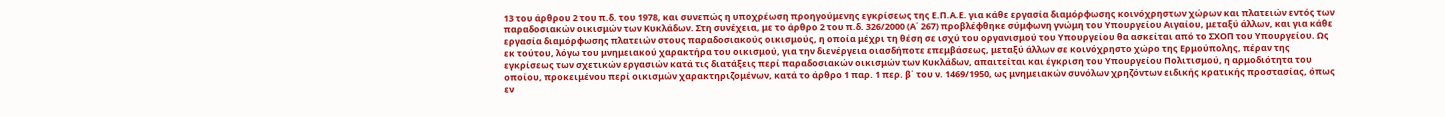13 του άρθρου 2 του π.δ. του 1978, και συνεπώς η υποχρέωση προηγούμενης εγκρίσεως της Ε.Π.Α.Ε. για κάθε εργασία διαμόρφωσης κοινόχρηστων χώρων και πλατειών εντός των παραδοσιακών οικισμών των Κυκλάδων. Στη συνέχεια, με το άρθρο 2 του π.δ. 326/2000 (Α΄ 267) προβλέφθηκε σύμφωνη γνώμη του Υπουργείου Αιγαίου, μεταξύ άλλων, και για κάθε εργασία διαμόρφωσης πλατειών στους παραδοσιακούς οικισμούς, η οποία μέχρι τη θέση σε ισχύ του οργανισμού του Υπουργείου θα ασκείται από το ΣΧΟΠ του Υπουργείου. Ως εκ τούτου, λόγω του μνημειακού χαρακτήρα του οικισμού, για την διενέργεια οιασδήποτε επεμβάσεως, μεταξύ άλλων σε κοινόχρηστο χώρο της Ερμούπολης, πέραν της εγκρίσεως των σχετικών εργασιών κατά τις διατάξεις περί παραδοσιακών οικισμών των Κυκλάδων, απαιτείται και έγκριση του Υπουργείου Πολιτισμού, η αρμοδιότητα του οποίου, προκειμένου περί οικισμών χαρακτηριζομένων, κατά το άρθρο 1 παρ. 1 περ. β΄ του ν. 1469/1950, ως μνημειακών συνόλων χρηζόντων ειδικής κρατικής προστασίας, όπως εν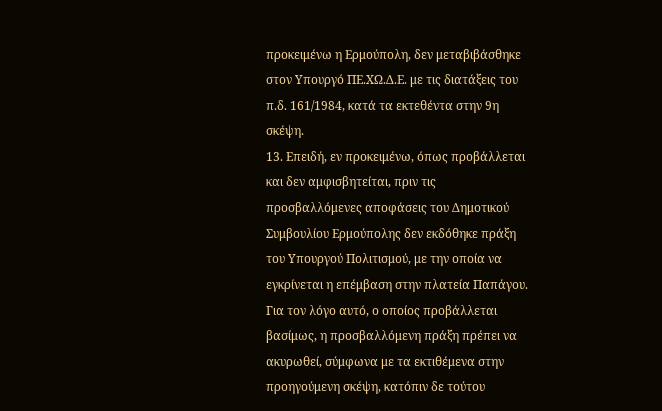προκειμένω η Ερμούπολη, δεν μεταβιβάσθηκε στον Υπουργό ΠΕ.ΧΩ.Δ.Ε. με τις διατάξεις του π.δ. 161/1984, κατά τα εκτεθέντα στην 9η σκέψη.
13. Επειδή, εν προκειμένω, όπως προβάλλεται και δεν αμφισβητείται, πριν τις προσβαλλόμενες αποφάσεις του Δημοτικού Συμβουλίου Ερμούπολης δεν εκδόθηκε πράξη του Υπουργού Πολιτισμού, με την οποία να εγκρίνεται η επέμβαση στην πλατεία Παπάγου. Για τον λόγο αυτό, ο οποίος προβάλλεται βασίμως, η προσβαλλόμενη πράξη πρέπει να ακυρωθεί, σύμφωνα με τα εκτιθέμενα στην προηγούμενη σκέψη, κατόπιν δε τούτου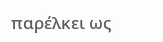παρέλκει ως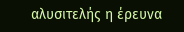αλυσιτελής η έρευνα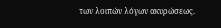των λοιπών λόγων ακυρώσεως.